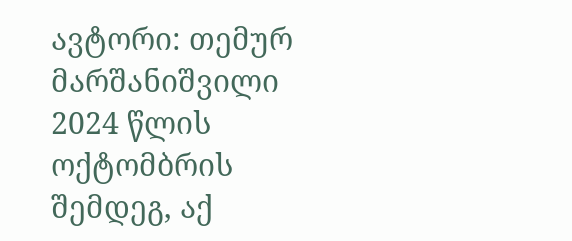ავტორი: თემურ მარშანიშვილი
2024 წლის ოქტომბრის შემდეგ, აქ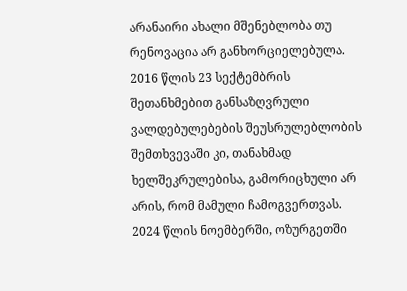არანაირი ახალი მშენებლობა თუ რენოვაცია არ განხორციელებულა. 2016 წლის 23 სექტემბრის შეთანხმებით განსაზღვრული ვალდებულებების შეუსრულებლობის შემთხვევაში კი, თანახმად ხელშეკრულებისა, გამორიცხული არ არის, რომ მამული ჩამოგვერთვას.
2024 წლის ნოემბერში, ოზურგეთში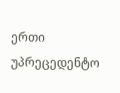ერთი უპრეცედენტო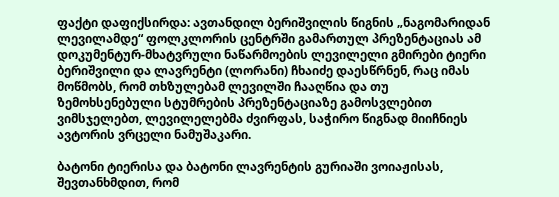ფაქტი დაფიქსირდა: ავთანდილ ბერიშვილის წიგნის „ნაგომარიდან ლევილამდე“ ფოლკლორის ცენტრში გამართულ პრეზენტაციას ამ დოკუმენტურ-მხატვრული ნაწარმოების ლევილელი გმირები ტიერი ბერიშვილი და ლავრენტი (ლორანი) ჩხაიძე დაესწრნენ, რაც იმას მოწმობს, რომ თხზულებამ ლევილში ჩააღწია და თუ ზემოხსენებული სტუმრების პრეზენტაციაზე გამოსვლებით ვიმსჯელებთ, ლევილელებმა ძვირფას, საჭირო წიგნად მიიჩნიეს ავტორის ვრცელი ნამუშაკარი.

ბატონი ტიერისა და ბატონი ლავრენტის გურიაში ვოიაჟისას, შევთანხმდით, რომ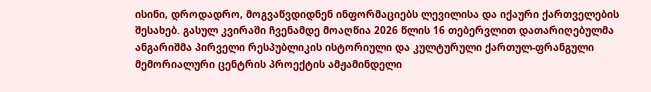ისინი, დროდადრო, მოგვაწვდიდნენ ინფორმაციებს ლევილისა და იქაური ქართველების შესახებ. გასულ კვირაში ჩვენამდე მოაღწია 2026 წლის 16 თებერვლით დათარიღებულმა ანგარიშმა პირველი რესპუბლიკის ისტორიული და კულტურული ქართულ-ფრანგული მემორიალური ცენტრის პროექტის ამჟამინდელი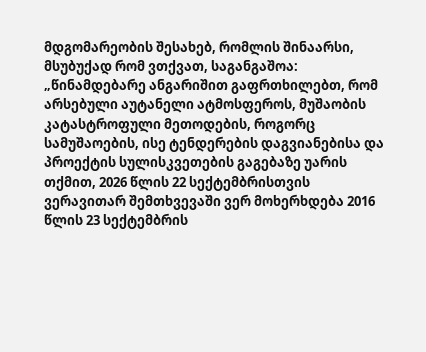მდგომარეობის შესახებ, რომლის შინაარსი, მსუბუქად რომ ვთქვათ, საგანგაშოა:
„წინამდებარე ანგარიშით გაფრთხილებთ, რომ არსებული აუტანელი ატმოსფეროს, მუშაობის კატასტროფული მეთოდების, როგორც სამუშაოების, ისე ტენდერების დაგვიანებისა და პროექტის სულისკვეთების გაგებაზე უარის თქმით, 2026 წლის 22 სექტემბრისთვის ვერავითარ შემთხვევაში ვერ მოხერხდება 2016 წლის 23 სექტემბრის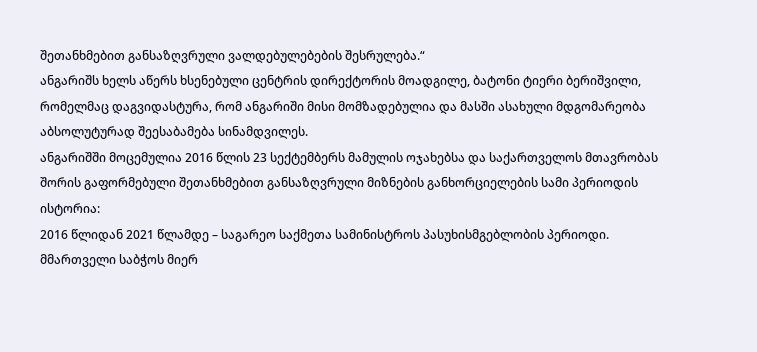შეთანხმებით განსაზღვრული ვალდებულებების შესრულება.“
ანგარიშს ხელს აწერს ხსენებული ცენტრის დირექტორის მოადგილე, ბატონი ტიერი ბერიშვილი, რომელმაც დაგვიდასტურა, რომ ანგარიში მისი მომზადებულია და მასში ასახული მდგომარეობა აბსოლუტურად შეესაბამება სინამდვილეს.
ანგარიშში მოცემულია 2016 წლის 23 სექტემბერს მამულის ოჯახებსა და საქართველოს მთავრობას შორის გაფორმებული შეთანხმებით განსაზღვრული მიზნების განხორციელების სამი პერიოდის ისტორია:
2016 წლიდან 2021 წლამდე – საგარეო საქმეთა სამინისტროს პასუხისმგებლობის პერიოდი. მმართველი საბჭოს მიერ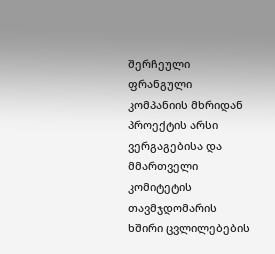შერჩეული ფრანგული კომპანიის მხრიდან პროექტის არსი ვერგაგებისა და მმართველი კომიტეტის თავმჯდომარის ხშირი ცვლილებების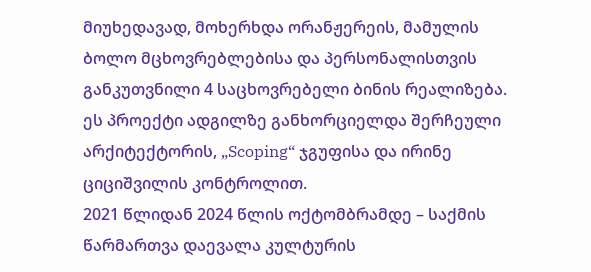მიუხედავად, მოხერხდა ორანჟერეის, მამულის ბოლო მცხოვრებლებისა და პერსონალისთვის განკუთვნილი 4 საცხოვრებელი ბინის რეალიზება. ეს პროექტი ადგილზე განხორციელდა შერჩეული არქიტექტორის, „Scoping“ ჯგუფისა და ირინე ციციშვილის კონტროლით.
2021 წლიდან 2024 წლის ოქტომბრამდე – საქმის წარმართვა დაევალა კულტურის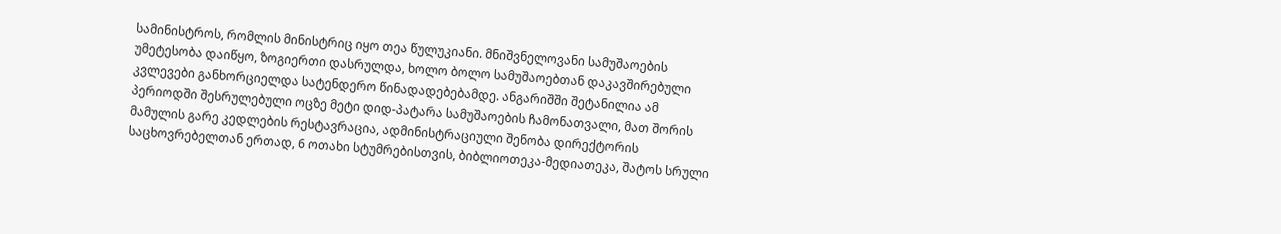სამინისტროს, რომლის მინისტრიც იყო თეა წულუკიანი. მნიშვნელოვანი სამუშაოების უმეტესობა დაიწყო, ზოგიერთი დასრულდა, ხოლო ბოლო სამუშაოებთან დაკავშირებული კვლევები განხორციელდა სატენდერო წინადადებებამდე. ანგარიშში შეტანილია ამ პერიოდში შესრულებული ოცზე მეტი დიდ-პატარა სამუშაოების ჩამონათვალი, მათ შორის მამულის გარე კედლების რესტავრაცია, ადმინისტრაციული შენობა დირექტორის საცხოვრებელთან ერთად, 6 ოთახი სტუმრებისთვის, ბიბლიოთეკა-მედიათეკა, შატოს სრული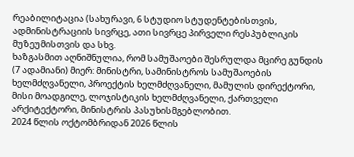რეაბილიტაცია (სახურავი, 6 სტუდიო სტუდენტებისთვის, ადმინისტრაციის სივრცე, ათი სივრცე პირველი რესპუბლიკის მუზეუმისთვის და სხვ.
ხაზგასმით აღნიშნულია, რომ სამუშაოები შესრულდა მცირე გუნდის (7 ადამიანი) მიერ: მინისტრი, სამინისტროს სამუშაოების ხელმძღვანელი, პროექტის ხელმძღვანელი, მამულის დირექტორი, მისი მოადგილე, ლოჯისტიკის ხელმძღვანელი, ქართველი არქიტექტორი, მინისტრის პასუხისმგებლობით.
2024 წლის ოქტომბრიდან 2026 წლის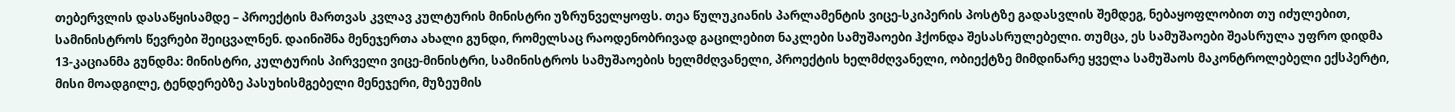თებერვლის დასაწყისამდე – პროექტის მართვას კვლავ კულტურის მინისტრი უზრუნველყოფს. თეა წულუკიანის პარლამენტის ვიცე-სკიპერის პოსტზე გადასვლის შემდეგ, ნებაყოფლობით თუ იძულებით, სამინისტროს წევრები შეიცვალნენ. დაინიშნა მენეჯერთა ახალი გუნდი, რომელსაც რაოდენობრივად გაცილებით ნაკლები სამუშაოები ჰქონდა შესასრულებელი. თუმცა, ეს სამუშაოები შეასრულა უფრო დიდმა 13-კაციანმა გუნდმა: მინისტრი, კულტურის პირველი ვიცე-მინისტრი, სამინისტროს სამუშაოების ხელმძღვანელი, პროექტის ხელმძღვანელი, ობიექტზე მიმდინარე ყველა სამუშაოს მაკონტროლებელი ექსპერტი, მისი მოადგილე, ტენდერებზე პასუხისმგებელი მენეჯერი, მუზეუმის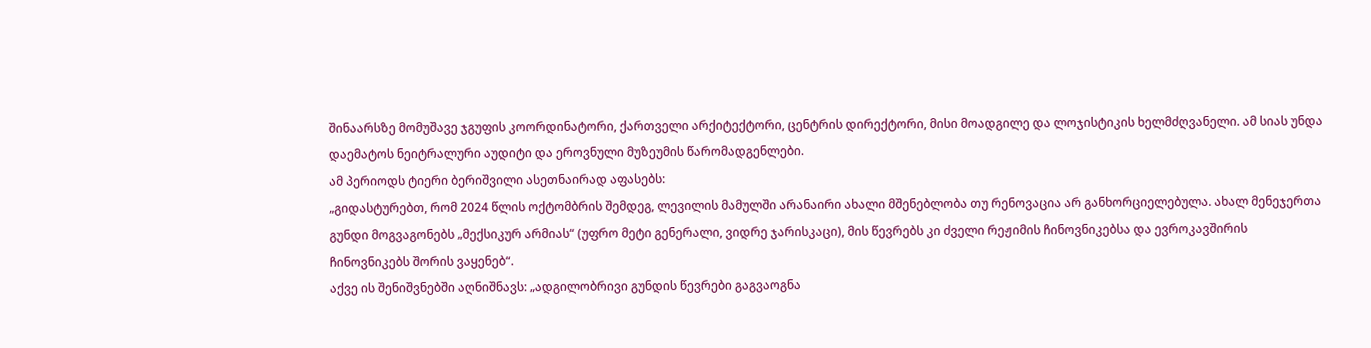შინაარსზე მომუშავე ჯგუფის კოორდინატორი, ქართველი არქიტექტორი, ცენტრის დირექტორი, მისი მოადგილე და ლოჯისტიკის ხელმძღვანელი. ამ სიას უნდა დაემატოს ნეიტრალური აუდიტი და ეროვნული მუზეუმის წარომადგენლები.
ამ პერიოდს ტიერი ბერიშვილი ასეთნაირად აფასებს:
„გიდასტურებთ, რომ 2024 წლის ოქტომბრის შემდეგ, ლევილის მამულში არანაირი ახალი მშენებლობა თუ რენოვაცია არ განხორციელებულა. ახალ მენეჯერთა გუნდი მოგვაგონებს „მექსიკურ არმიას“ (უფრო მეტი გენერალი, ვიდრე ჯარისკაცი), მის წევრებს კი ძველი რეჟიმის ჩინოვნიკებსა და ევროკავშირის ჩინოვნიკებს შორის ვაყენებ“.
აქვე ის შენიშვნებში აღნიშნავს: „ადგილობრივი გუნდის წევრები გაგვაოგნა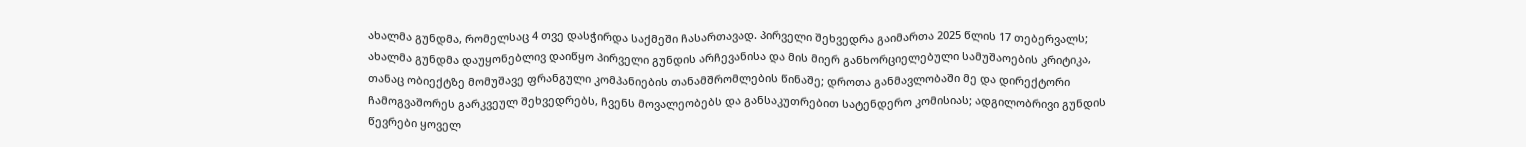ახალმა გუნდმა, რომელსაც 4 თვე დასჭირდა საქმეში ჩასართავად. პირველი შეხვედრა გაიმართა 2025 წლის 17 თებერვალს; ახალმა გუნდმა დაუყონებლივ დაიწყო პირველი გუნდის არჩევანისა და მის მიერ განხორციელებული სამუშაოების კრიტიკა, თანაც ობიექტზე მომუშავე ფრანგული კომპანიების თანამშრომლების წინაშე; დროთა განმავლობაში მე და დირექტორი ჩამოგვაშორეს გარკვეულ შეხვედრებს, ჩვენს მოვალეობებს და განსაკუთრებით სატენდერო კომისიას; ადგილობრივი გუნდის წევრები ყოველ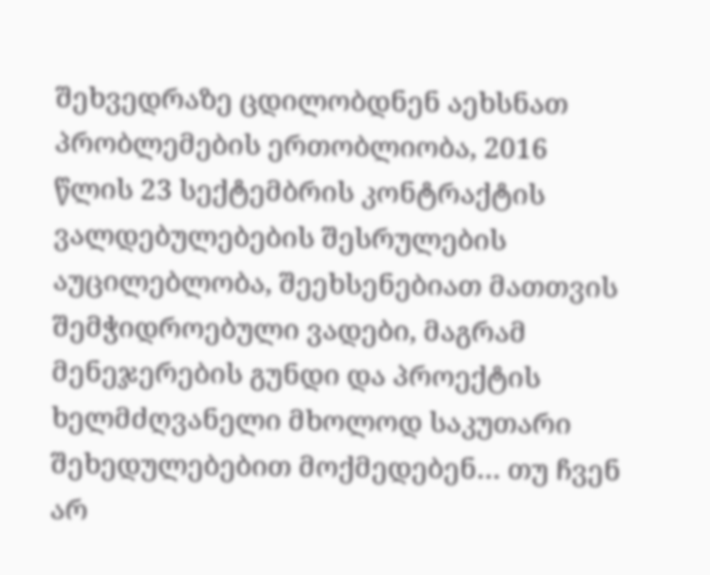შეხვედრაზე ცდილობდნენ აეხსნათ პრობლემების ერთობლიობა, 2016 წლის 23 სექტემბრის კონტრაქტის ვალდებულებების შესრულების აუცილებლობა, შეეხსენებიათ მათთვის შემჭიდროებული ვადები, მაგრამ მენეჯერების გუნდი და პროექტის ხელმძღვანელი მხოლოდ საკუთარი შეხედულებებით მოქმედებენ… თუ ჩვენ არ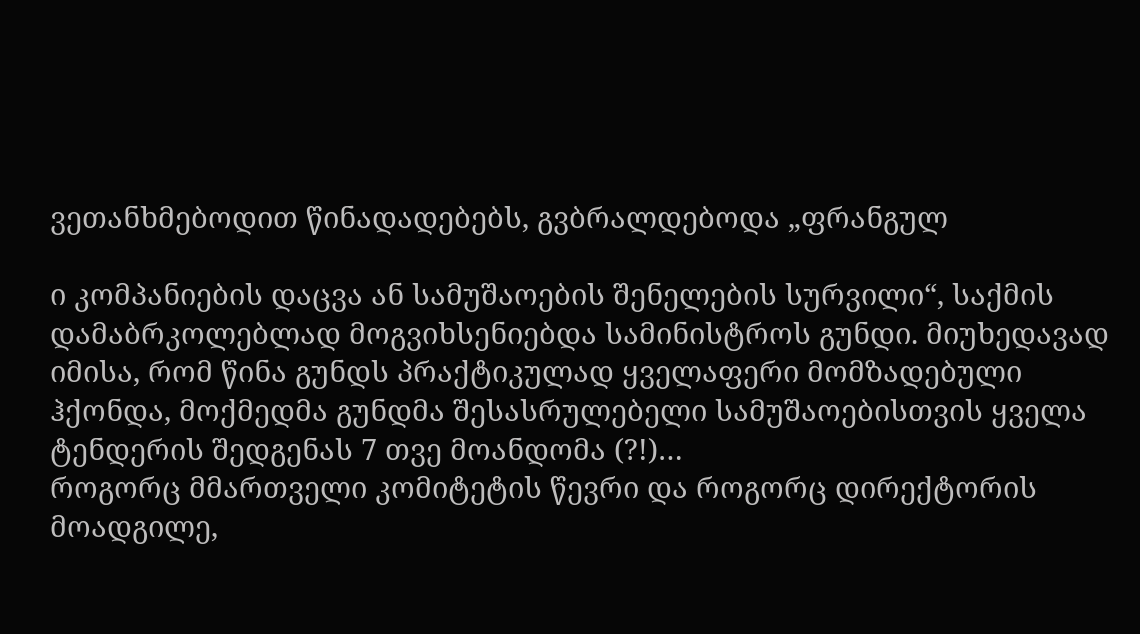ვეთანხმებოდით წინადადებებს, გვბრალდებოდა „ფრანგულ

ი კომპანიების დაცვა ან სამუშაოების შენელების სურვილი“, საქმის დამაბრკოლებლად მოგვიხსენიებდა სამინისტროს გუნდი. მიუხედავად იმისა, რომ წინა გუნდს პრაქტიკულად ყველაფერი მომზადებული ჰქონდა, მოქმედმა გუნდმა შესასრულებელი სამუშაოებისთვის ყველა ტენდერის შედგენას 7 თვე მოანდომა (?!)…
როგორც მმართველი კომიტეტის წევრი და როგორც დირექტორის მოადგილე,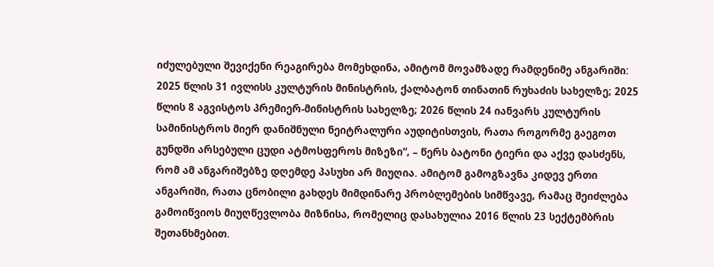იძულებული შევიქენი რეაგირება მომეხდინა, ამიტომ მოვამზადე რამდენიმე ანგარიში: 2025 წლის 31 ივლისს კულტურის მინისტრის, ქალბატონ თინათინ რუხაძის სახელზე; 2025 წლის 8 აგვისტოს პრემიერ-მინისტრის სახელზე; 2026 წლის 24 იანვარს კულტურის სამინისტროს მიერ დანიშნული ნეიტრალური აუდიტისთვის, რათა როგორმე გაეგოთ გუნდში არსებული ცუდი ატმოსფეროს მიზეზი“, – წერს ბატონი ტიერი და აქვე დასძენს, რომ ამ ანგარიშებზე დღემდე პასუხი არ მიუღია. ამიტომ გამოგზავნა კიდევ ერთი ანგარიში, რათა ცნობილი გახდეს მიმდინარე პრობლემების სიმწვავე, რამაც შეიძლება გამოიწვიოს მიუღწევლობა მიზნისა, რომელიც დასახულია 2016 წლის 23 სექტემბრის შეთანხმებით.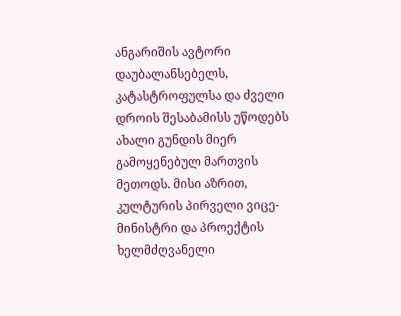ანგარიშის ავტორი დაუბალანსებელს, კატასტროფულსა და ძველი დროის შესაბამისს უწოდებს ახალი გუნდის მიერ გამოყენებულ მართვის მეთოდს. მისი აზრით, კულტურის პირველი ვიცე-მინისტრი და პროექტის ხელმძღვანელი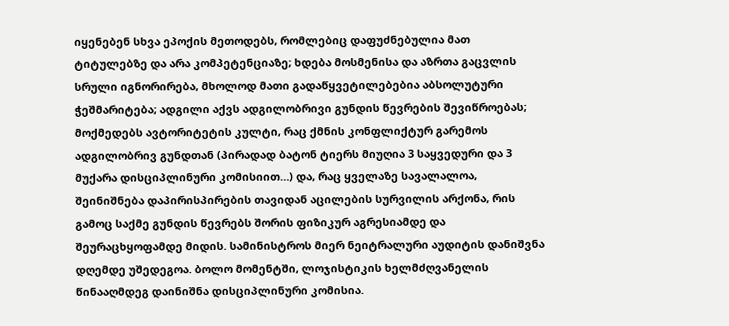იყენებენ სხვა ეპოქის მეთოდებს, რომლებიც დაფუძნებულია მათ ტიტულებზე და არა კომპეტენციაზე; ხდება მოსმენისა და აზრთა გაცვლის სრული იგნორირება, მხოლოდ მათი გადაწყვეტილებებია აბსოლუტური ჭეშმარიტება; ადგილი აქვს ადგილობრივი გუნდის წევრების შევიწროებას; მოქმედებს ავტორიტეტის კულტი, რაც ქმნის კონფლიქტურ გარემოს ადგილობრივ გუნდთან (პირადად ბატონ ტიერს მიუღია 3 საყვედური და 3 მუქარა დისციპლინური კომისიით…) და, რაც ყველაზე სავალალოა, შეინიშნება დაპირისპირების თავიდან აცილების სურვილის არქონა, რის გამოც საქმე გუნდის წევრებს შორის ფიზიკურ აგრესიამდე და შეურაცხყოფამდე მიდის. სამინისტროს მიერ ნეიტრალური აუდიტის დანიშვნა დღემდე უშედეგოა. ბოლო მომენტში, ლოჯისტიკის ხელმძღვანელის წინააღმდეგ დაინიშნა დისციპლინური კომისია.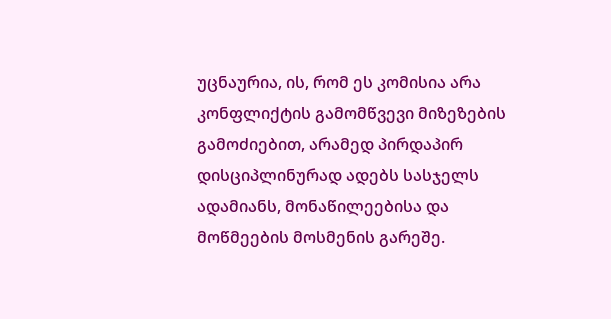უცნაურია, ის, რომ ეს კომისია არა კონფლიქტის გამომწვევი მიზეზების გამოძიებით, არამედ პირდაპირ დისციპლინურად ადებს სასჯელს ადამიანს, მონაწილეებისა და მოწმეების მოსმენის გარეშე.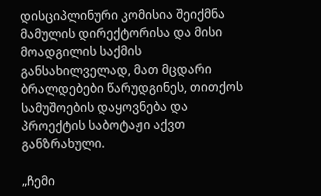დისციპლინური კომისია შეიქმნა მამულის დირექტორისა და მისი მოადგილის საქმის განსახილველად, მათ მცდარი ბრალდებები წარუდგინეს, თითქოს სამუშოების დაყოვნება და პროექტის საბოტაჟი აქვთ განზრახული.

„ჩემი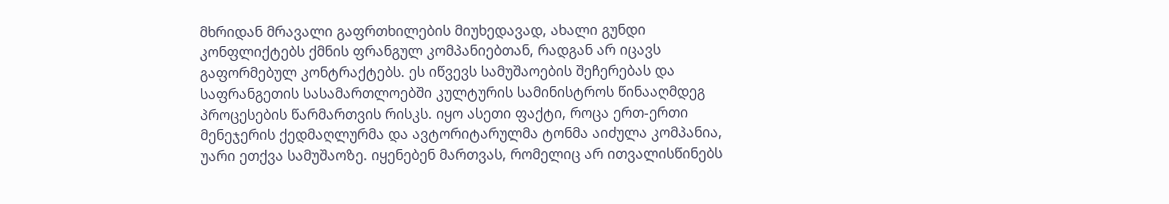მხრიდან მრავალი გაფრთხილების მიუხედავად, ახალი გუნდი კონფლიქტებს ქმნის ფრანგულ კომპანიებთან, რადგან არ იცავს გაფორმებულ კონტრაქტებს. ეს იწვევს სამუშაოების შეჩერებას და საფრანგეთის სასამართლოებში კულტურის სამინისტროს წინააღმდეგ პროცესების წარმართვის რისკს. იყო ასეთი ფაქტი, როცა ერთ-ერთი მენეჯერის ქედმაღლურმა და ავტორიტარულმა ტონმა აიძულა კომპანია, უარი ეთქვა სამუშაოზე. იყენებენ მართვას, რომელიც არ ითვალისწინებს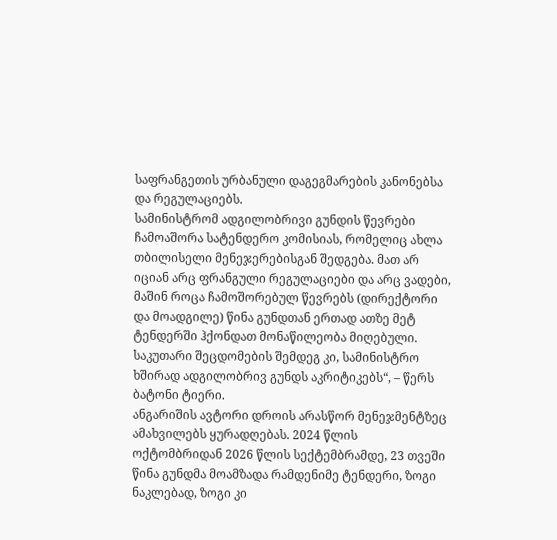საფრანგეთის ურბანული დაგეგმარების კანონებსა და რეგულაციებს.
სამინისტრომ ადგილობრივი გუნდის წევრები ჩამოაშორა სატენდერო კომისიას, რომელიც ახლა თბილისელი მენეჯერებისგან შედგება. მათ არ იციან არც ფრანგული რეგულაციები და არც ვადები, მაშინ როცა ჩამოშორებულ წევრებს (დირექტორი და მოადგილე) წინა გუნდთან ერთად ათზე მეტ ტენდერში ჰქონდათ მონაწილეობა მიღებული. საკუთარი შეცდომების შემდეგ კი, სამინისტრო ხშირად ადგილობრივ გუნდს აკრიტიკებს“, – წერს ბატონი ტიერი.
ანგარიშის ავტორი დროის არასწორ მენეჯმენტზეც ამახვილებს ყურადღებას. 2024 წლის ოქტომბრიდან 2026 წლის სექტემბრამდე, 23 თვეში წინა გუნდმა მოამზადა რამდენიმე ტენდერი, ზოგი ნაკლებად, ზოგი კი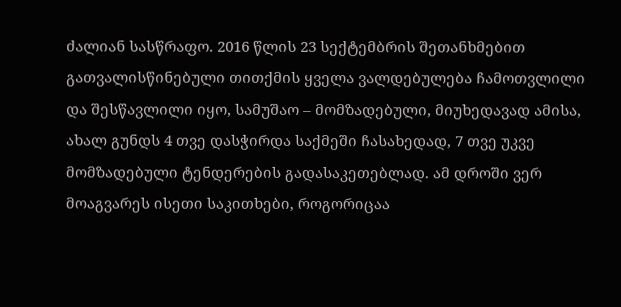ძალიან სასწრაფო. 2016 წლის 23 სექტემბრის შეთანხმებით გათვალისწინებული თითქმის ყველა ვალდებულება ჩამოთვლილი და შესწავლილი იყო, სამუშაო – მომზადებული, მიუხედავად ამისა, ახალ გუნდს 4 თვე დასჭირდა საქმეში ჩასახედად, 7 თვე უკვე მომზადებული ტენდერების გადასაკეთებლად. ამ დროში ვერ მოაგვარეს ისეთი საკითხები, როგორიცაა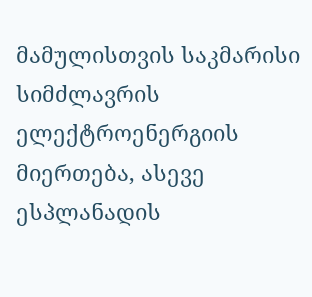მამულისთვის საკმარისი სიმძლავრის ელექტროენერგიის მიერთება, ასევე ესპლანადის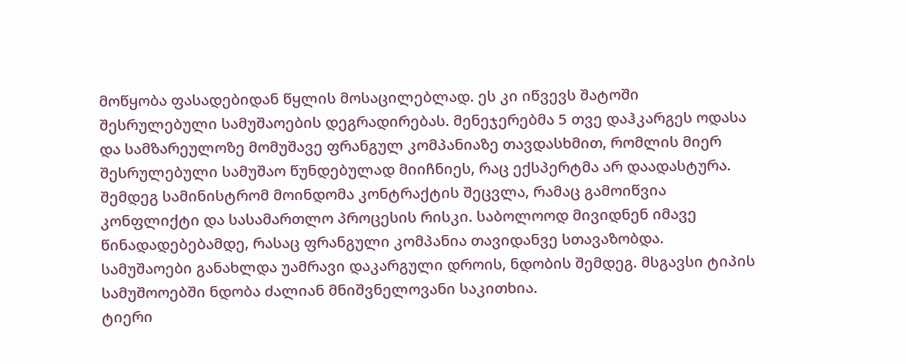მოწყობა ფასადებიდან წყლის მოსაცილებლად. ეს კი იწვევს შატოში შესრულებული სამუშაოების დეგრადირებას. მენეჯერებმა 5 თვე დაჰკარგეს ოდასა და სამზარეულოზე მომუშავე ფრანგულ კომპანიაზე თავდასხმით, რომლის მიერ შესრულებული სამუშაო წუნდებულად მიიჩნიეს, რაც ექსპერტმა არ დაადასტურა. შემდეგ სამინისტრომ მოინდომა კონტრაქტის შეცვლა, რამაც გამოიწვია კონფლიქტი და სასამართლო პროცესის რისკი. საბოლოოდ მივიდნენ იმავე წინადადებებამდე, რასაც ფრანგული კომპანია თავიდანვე სთავაზობდა. სამუშაოები განახლდა უამრავი დაკარგული დროის, ნდობის შემდეგ. მსგავსი ტიპის სამუშოოებში ნდობა ძალიან მნიშვნელოვანი საკითხია.
ტიერი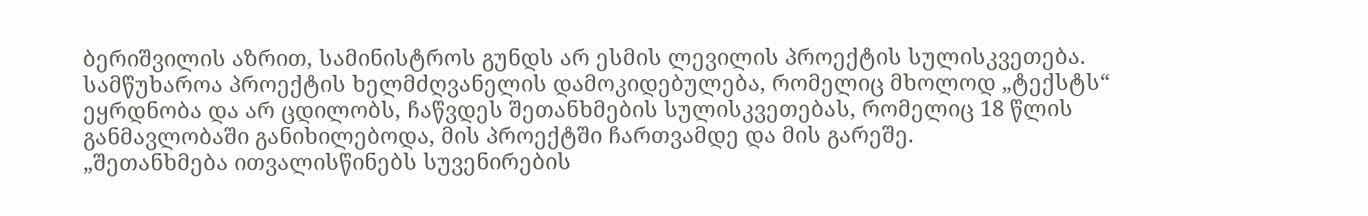ბერიშვილის აზრით, სამინისტროს გუნდს არ ესმის ლევილის პროექტის სულისკვეთება. სამწუხაროა პროექტის ხელმძღვანელის დამოკიდებულება, რომელიც მხოლოდ „ტექსტს“ ეყრდნობა და არ ცდილობს, ჩაწვდეს შეთანხმების სულისკვეთებას, რომელიც 18 წლის განმავლობაში განიხილებოდა, მის პროექტში ჩართვამდე და მის გარეშე.
„შეთანხმება ითვალისწინებს სუვენირების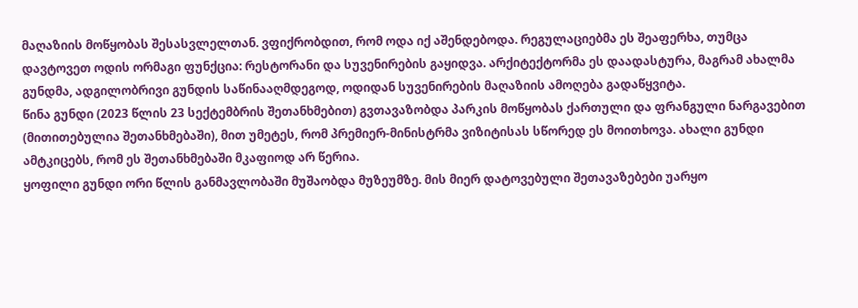მაღაზიის მოწყობას შესასვლელთან. ვფიქრობდით, რომ ოდა იქ აშენდებოდა. რეგულაციებმა ეს შეაფერხა, თუმცა დავტოვეთ ოდის ორმაგი ფუნქცია: რესტორანი და სუვენირების გაყიდვა. არქიტექტორმა ეს დაადასტურა, მაგრამ ახალმა გუნდმა, ადგილობრივი გუნდის საწინააღმდეგოდ, ოდიდან სუვენირების მაღაზიის ამოღება გადაწყვიტა.
წინა გუნდი (2023 წლის 23 სექტემბრის შეთანხმებით) გვთავაზობდა პარკის მოწყობას ქართული და ფრანგული ნარგავებით (მითითებულია შეთანხმებაში), მით უმეტეს, რომ პრემიერ-მინისტრმა ვიზიტისას სწორედ ეს მოითხოვა. ახალი გუნდი ამტკიცებს, რომ ეს შეთანხმებაში მკაფიოდ არ წერია.
ყოფილი გუნდი ორი წლის განმავლობაში მუშაობდა მუზეუმზე. მის მიერ დატოვებული შეთავაზებები უარყო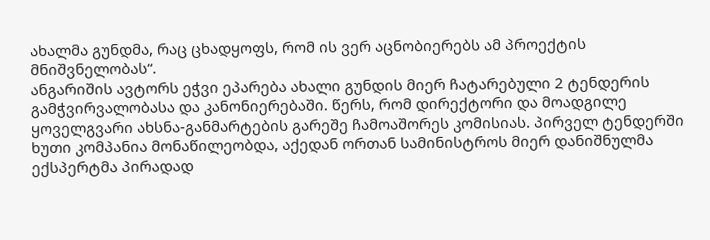ახალმა გუნდმა, რაც ცხადყოფს, რომ ის ვერ აცნობიერებს ამ პროექტის მნიშვნელობას“.
ანგარიშის ავტორს ეჭვი ეპარება ახალი გუნდის მიერ ჩატარებული 2 ტენდერის გამჭვირვალობასა და კანონიერებაში. წერს, რომ დირექტორი და მოადგილე ყოველგვარი ახსნა-განმარტების გარეშე ჩამოაშორეს კომისიას. პირველ ტენდერში ხუთი კომპანია მონაწილეობდა, აქედან ორთან სამინისტროს მიერ დანიშნულმა ექსპერტმა პირადად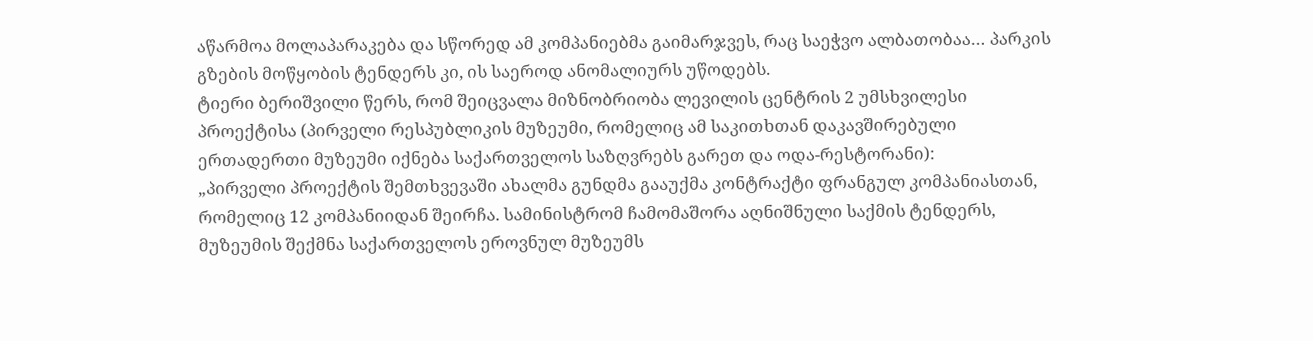აწარმოა მოლაპარაკება და სწორედ ამ კომპანიებმა გაიმარჯვეს, რაც საეჭვო ალბათობაა… პარკის გზების მოწყობის ტენდერს კი, ის საეროდ ანომალიურს უწოდებს.
ტიერი ბერიშვილი წერს, რომ შეიცვალა მიზნობრიობა ლევილის ცენტრის 2 უმსხვილესი პროექტისა (პირველი რესპუბლიკის მუზეუმი, რომელიც ამ საკითხთან დაკავშირებული ერთადერთი მუზეუმი იქნება საქართველოს საზღვრებს გარეთ და ოდა-რესტორანი):
„პირველი პროექტის შემთხვევაში ახალმა გუნდმა გააუქმა კონტრაქტი ფრანგულ კომპანიასთან, რომელიც 12 კომპანიიდან შეირჩა. სამინისტრომ ჩამომაშორა აღნიშნული საქმის ტენდერს, მუზეუმის შექმნა საქართველოს ეროვნულ მუზეუმს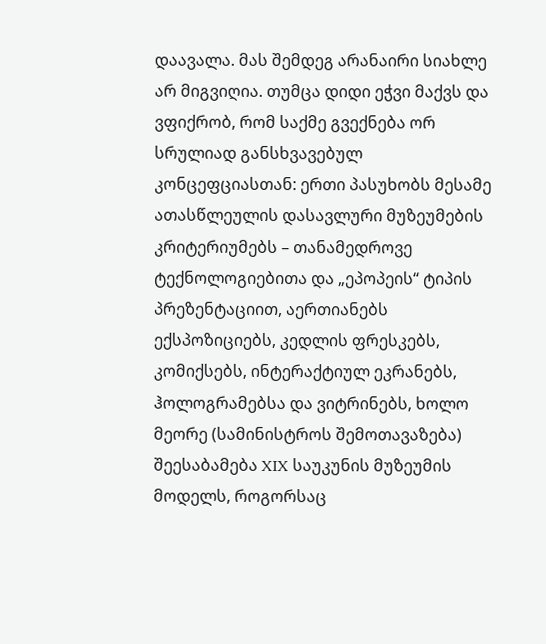დაავალა. მას შემდეგ არანაირი სიახლე არ მიგვიღია. თუმცა დიდი ეჭვი მაქვს და ვფიქრობ, რომ საქმე გვექნება ორ სრულიად განსხვავებულ კონცეფციასთან: ერთი პასუხობს მესამე ათასწლეულის დასავლური მუზეუმების კრიტერიუმებს – თანამედროვე ტექნოლოგიებითა და „ეპოპეის“ ტიპის პრეზენტაციით, აერთიანებს ექსპოზიციებს, კედლის ფრესკებს, კომიქსებს, ინტერაქტიულ ეკრანებს, ჰოლოგრამებსა და ვიტრინებს, ხოლო მეორე (სამინისტროს შემოთავაზება) შეესაბამება XIX საუკუნის მუზეუმის მოდელს, როგორსაც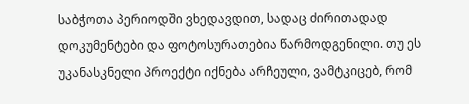საბჭოთა პერიოდში ვხედავდით, სადაც ძირითადად დოკუმენტები და ფოტოსურათებია წარმოდგენილი. თუ ეს უკანასკნელი პროექტი იქნება არჩეული, ვამტკიცებ, რომ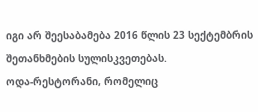იგი არ შეესაბამება 2016 წლის 23 სექტემბრის შეთანხმების სულისკვეთებას.
ოდა-რესტორანი, რომელიც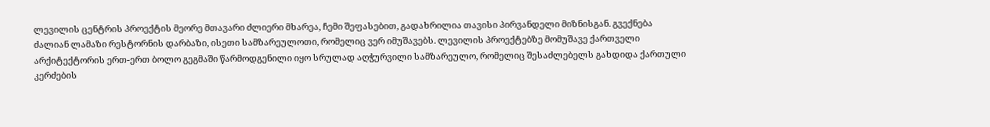ლევილის ცენტრის პროექტის მეორე მთავარი ძლიერი მხარეა, ჩემი შეფასებით, გადახრილია თავისი პირვანდელი მიზნისგან. გვექნება ძალიან ლამაზი რესტორნის დარბაზი, ისეთი სამზარეულოთი, რომელიც ვერ იმუშავებს. ლევილის პროექტებზე მომუშავე ქართველი არქიტექტორის ერთ-ერთ ბოლო გეგმაში წარმოდგენილი იყო სრულად აღჭურვილი სამზარეულო, რომელიც შესაძლებელს გახდიდა ქართული კერძების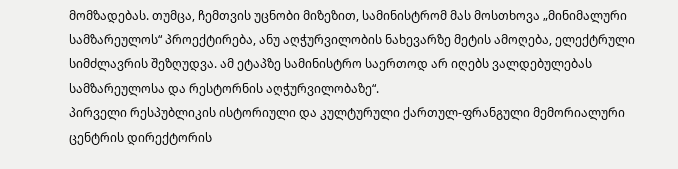მომზადებას. თუმცა, ჩემთვის უცნობი მიზეზით, სამინისტრომ მას მოსთხოვა „მინიმალური სამზარეულოს“ პროექტირება, ანუ აღჭურვილობის ნახევარზე მეტის ამოღება, ელექტრული სიმძლავრის შეზღუდვა. ამ ეტაპზე სამინისტრო საერთოდ არ იღებს ვალდებულებას სამზარეულოსა და რესტორნის აღჭურვილობაზე“.
პირველი რესპუბლიკის ისტორიული და კულტურული ქართულ-ფრანგული მემორიალური ცენტრის დირექტორის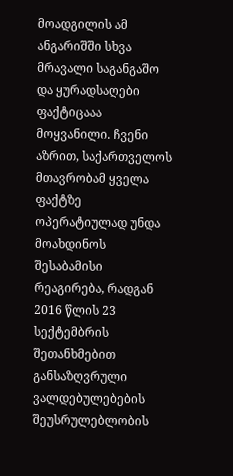მოადგილის ამ ანგარიშში სხვა მრავალი საგანგაშო და ყურადსაღები ფაქტიცააა მოყვანილი. ჩვენი აზრით, საქართველოს მთავრობამ ყველა ფაქტზე ოპერატიულად უნდა მოახდინოს შესაბამისი რეაგირება, რადგან 2016 წლის 23 სექტემბრის შეთანხმებით განსაზღვრული ვალდებულებების შეუსრულებლობის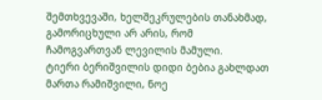შემთხვევაში, ხელშეკრულების თანახმად, გამორიცხული არ არის, რომ ჩამოგვართვან ლევილის მამული.
ტიერი ბერიშვილის დიდი ბებია გახლდათ მართა რამიშვილი, ნოე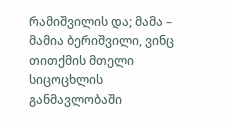რამიშვილის და; მამა – მამია ბერიშვილი, ვინც თითქმის მთელი სიცოცხლის განმავლობაში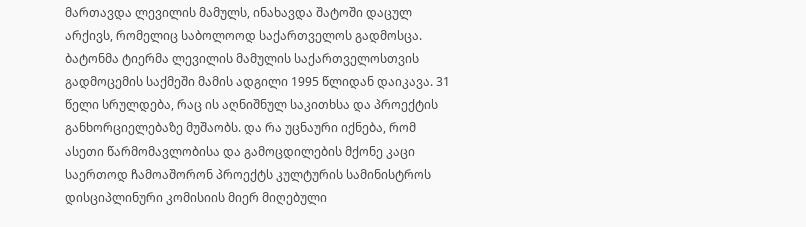მართავდა ლევილის მამულს, ინახავდა შატოში დაცულ არქივს, რომელიც საბოლოოდ საქართველოს გადმოსცა.
ბატონმა ტიერმა ლევილის მამულის საქართველოსთვის გადმოცემის საქმეში მამის ადგილი 1995 წლიდან დაიკავა. 31 წელი სრულდება, რაც ის აღნიშნულ საკითხსა და პროექტის განხორციელებაზე მუშაობს. და რა უცნაური იქნება, რომ ასეთი წარმომავლობისა და გამოცდილების მქონე კაცი საერთოდ ჩამოაშორონ პროექტს კულტურის სამინისტროს დისციპლინური კომისიის მიერ მიღებული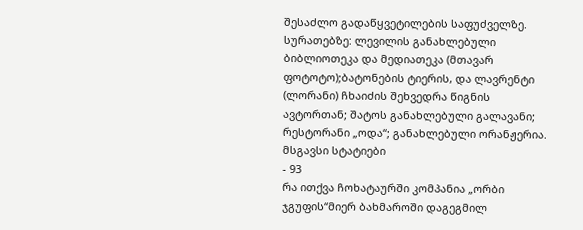შესაძლო გადაწყვეტილების საფუძველზე.
სურათებზე: ლევილის განახლებული ბიბლიოთეკა და მედიათეკა (მთავარ ფოტოტო);ბატონების ტიერის, და ლავრენტი (ლორანი) ჩხაიძის შეხვედრა წიგნის ავტორთან; შატოს განახლებული გალავანი; რესტორანი „ოდა“; განახლებული ორანჟერია.
მსგავსი სტატიები
- 93
რა ითქვა ჩოხატაურში კომპანია „ორბი ჯგუფის“მიერ ბახმაროში დაგეგმილ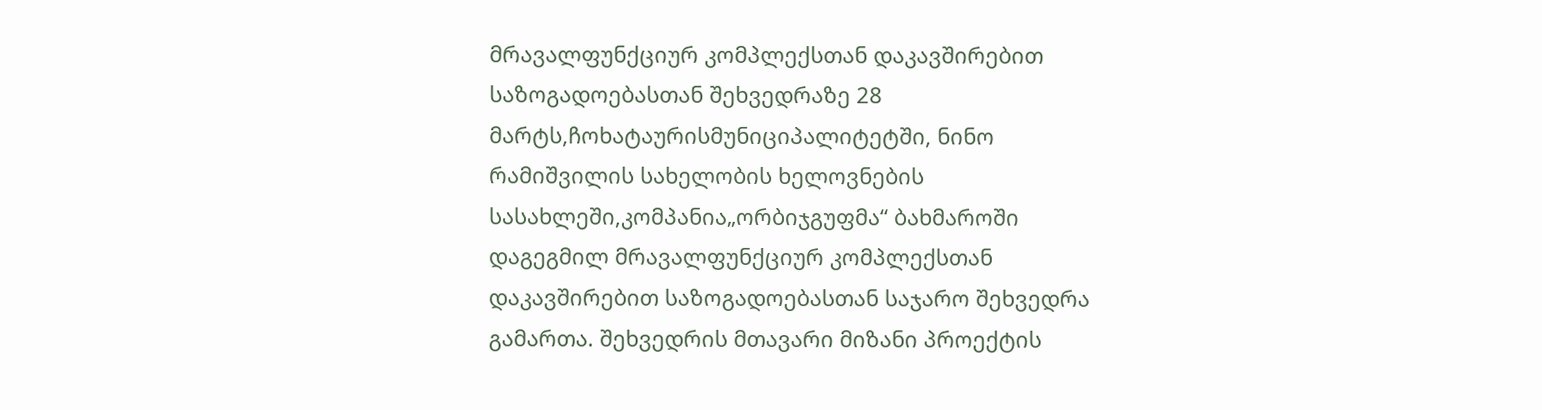მრავალფუნქციურ კომპლექსთან დაკავშირებით საზოგადოებასთან შეხვედრაზე 28 მარტს,ჩოხატაურისმუნიციპალიტეტში, ნინო რამიშვილის სახელობის ხელოვნების სასახლეში,კომპანია„ორბიჯგუფმა“ ბახმაროში დაგეგმილ მრავალფუნქციურ კომპლექსთან დაკავშირებით საზოგადოებასთან საჯარო შეხვედრა გამართა. შეხვედრის მთავარი მიზანი პროექტის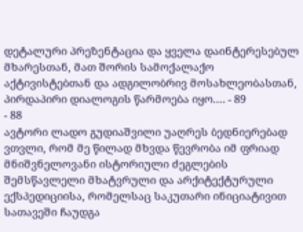დეტალური პრეზენტაცია და ყველა დაინტერესებულ მხარესთან, მათ შორის სამოქალაქო აქტივისტებთან და ადგილობრივ მოსახლეობასთან, პირდაპირი დიალოგის წარმოება იყო.… - 89
- 88
ავტორი ლადო გუდიაშვილი უაღრეს ბედნიერებად ვთვლი, რომ მე წილად მხვდა წევრობა იმ ფრიად მნიშვნელოვანი ისტორიული ძეგლების შემსწავლელი მხატვრული და არქიტექტურული ექსპედიციისა, რომელსაც საკუთარი ინიციატივით სათავეში ჩაუდგა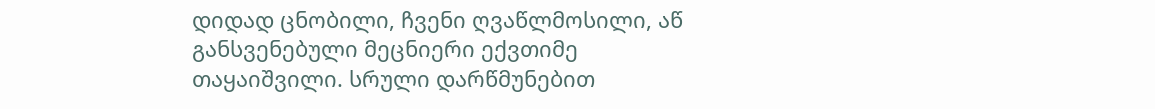დიდად ცნობილი, ჩვენი ღვაწლმოსილი, აწ განსვენებული მეცნიერი ექვთიმე თაყაიშვილი. სრული დარწმუნებით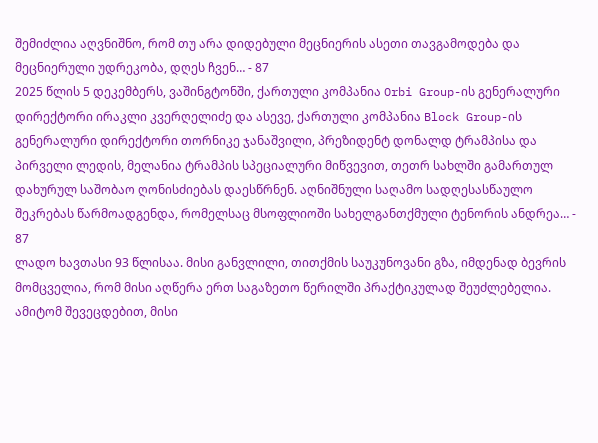შემიძლია აღვნიშნო, რომ თუ არა დიდებული მეცნიერის ასეთი თავგამოდება და მეცნიერული უდრეკობა, დღეს ჩვენ… - 87
2025 წლის 5 დეკემბერს, ვაშინგტონში, ქართული კომპანია Orbi Group-ის გენერალური დირექტორი ირაკლი კვერღელიძე და ასევე, ქართული კომპანია Block Group-ის გენერალური დირექტორი თორნიკე ჯანაშვილი, პრეზიდენტ დონალდ ტრამპისა და პირველი ლედის, მელანია ტრამპის სპეციალური მიწვევით, თეთრ სახლში გამართულ დახურულ საშობაო ღონისძიებას დაესწრნენ. აღნიშნული საღამო სადღესასწაულო შეკრებას წარმოადგენდა, რომელსაც მსოფლიოში სახელგანთქმული ტენორის ანდრეა… - 87
ლადო ხავთასი 93 წლისაა. მისი განვლილი, თითქმის საუკუნოვანი გზა, იმდენად ბევრის მომცველია, რომ მისი აღწერა ერთ საგაზეთო წერილში პრაქტიკულად შეუძლებელია. ამიტომ შევეცდებით, მისი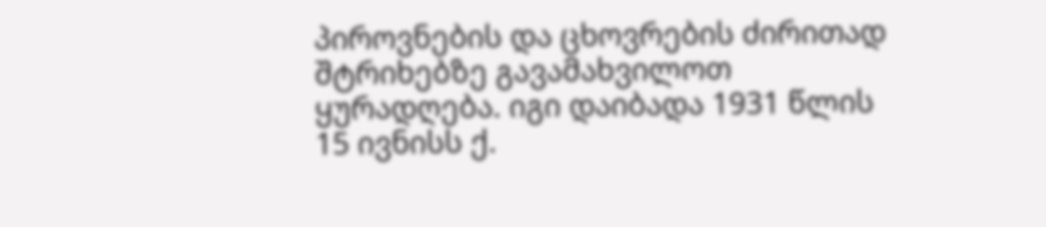პიროვნების და ცხოვრების ძირითად შტრიხებზე გავამახვილოთ ყურადღება. იგი დაიბადა 1931 წლის 15 ივნისს ქ.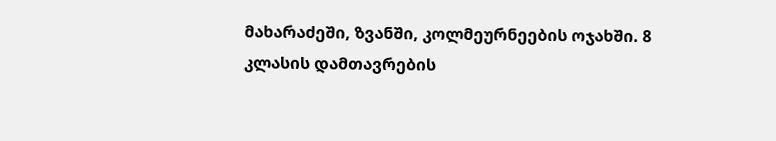მახარაძეში, ზვანში, კოლმეურნეების ოჯახში. 8 კლასის დამთავრების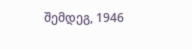შემდეგ, 1946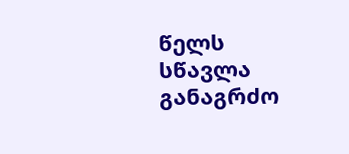წელს სწავლა განაგრძო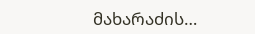მახარაძის…